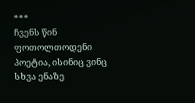***
ჩვენს წინ ფოთოლთოდენი პოეტია, ისინიც ვინც სხვა ენაზე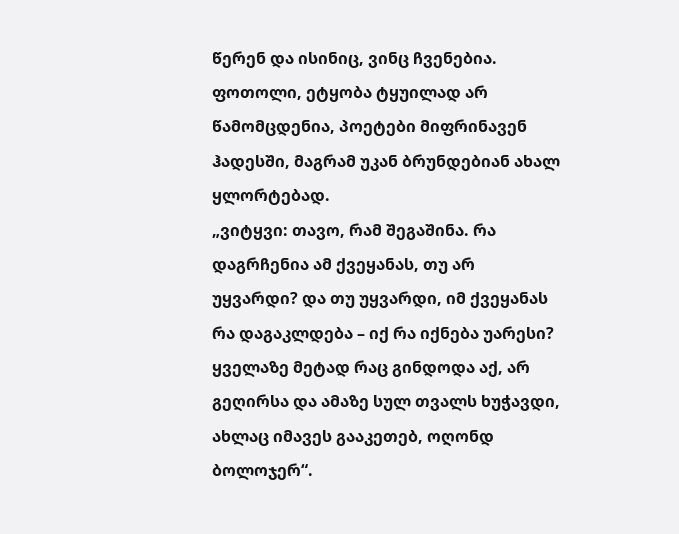წერენ და ისინიც, ვინც ჩვენებია.
ფოთოლი, ეტყობა ტყუილად არ წამომცდენია, პოეტები მიფრინავენ ჰადესში, მაგრამ უკან ბრუნდებიან ახალ ყლორტებად.
„ვიტყვი: თავო, რამ შეგაშინა. რა დაგრჩენია ამ ქვეყანას, თუ არ უყვარდი? და თუ უყვარდი, იმ ქვეყანას რა დაგაკლდება – იქ რა იქნება უარესი?
ყველაზე მეტად რაც გინდოდა აქ, არ გეღირსა და ამაზე სულ თვალს ხუჭავდი, ახლაც იმავეს გააკეთებ, ოღონდ ბოლოჯერ“.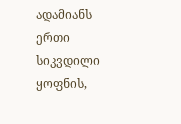ადამიანს ერთი სიკვდილი ყოფნის,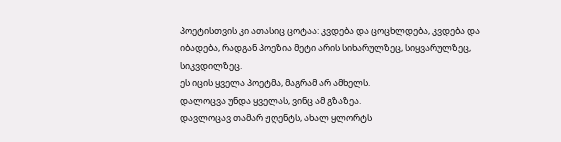პოეტისთვის კი ათასიც ცოტაა: კვდება და ცოცხლდება, კვდება და იბადება, რადგან პოეზია მეტი არის სიხარულზეც, სიყვარულზეც, სიკვდილზეც.
ეს იცის ყველა პოეტმა, მაგრამ არ ამხელს.
დალოცვა უნდა ყველას, ვინც ამ გზაზეა.
დავლოცავ თამარ ჟღენტს, ახალ ყლორტს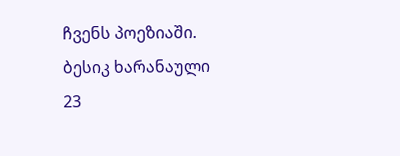ჩვენს პოეზიაში.
ბესიკ ხარანაული
23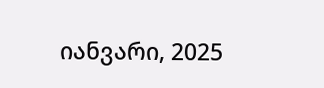იანვარი, 2025